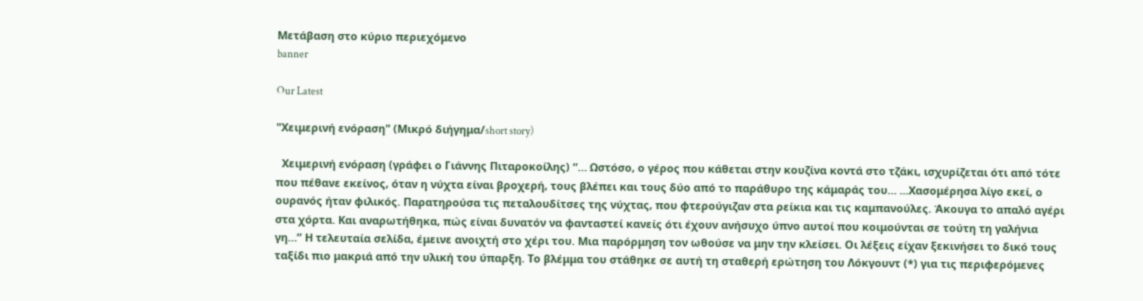Μετάβαση στο κύριο περιεχόμενο
banner

Our Latest

"Χειμερινή ενόραση" (Μικρό διήγημα/short story)

  Χειμερινή ενόραση (γράφει ο Γιάννης Πιταροκοίλης) “… Ωστόσο, ο γέρος που κάθεται στην κουζίνα κοντά στο τζάκι, ισχυρίζεται ότι από τότε που πέθανε εκείνος, όταν η νύχτα είναι βροχερή, τους βλέπει και τους δύο από το παράθυρο της κάμαράς του… ...Χασομέρησα λίγο εκεί, ο ουρανός ήταν φιλικός. Παρατηρούσα τις πεταλουδίτσες της νύχτας, που φτερούγιζαν στα ρείκια και τις καμπανούλες. Άκουγα το απαλό αγέρι στα χόρτα. Και αναρωτήθηκα, πώς είναι δυνατόν να φανταστεί κανείς ότι έχουν ανήσυχο ύπνο αυτοί που κοιμούνται σε τούτη τη γαλήνια γη…” Η τελευταία σελίδα, έμεινε ανοιχτή στο χέρι του. Μια παρόρμηση τον ωθούσε να μην την κλείσει. Οι λέξεις είχαν ξεκινήσει το δικό τους ταξίδι πιο μακριά από την υλική του ύπαρξη. Το βλέμμα του στάθηκε σε αυτή τη σταθερή ερώτηση του Λόκγουντ (*) για τις περιφερόμενες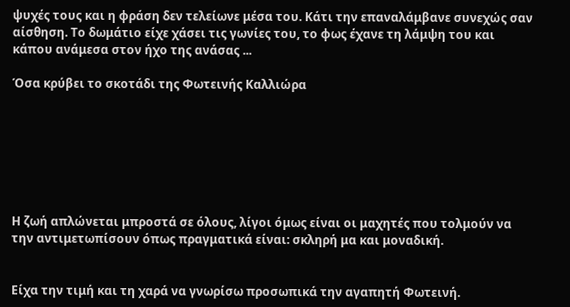ψυχές τους και η φράση δεν τελείωνε μέσα του. Κάτι την επαναλάμβανε συνεχώς σαν αίσθηση. Το δωμάτιο είχε χάσει τις γωνίες του, το φως έχανε τη λάμψη του και κάπου ανάμεσα στον ήχο της ανάσας ...

Όσα κρύβει το σκοτάδι της Φωτεινής Καλλιώρα







Η ζωή απλώνεται μπροστά σε όλους, λίγοι όμως είναι οι μαχητές που τολμούν να την αντιμετωπίσουν όπως πραγματικά είναι: σκληρή μα και μοναδική.


Είχα την τιμή και τη χαρά να γνωρίσω προσωπικά την αγαπητή Φωτεινή.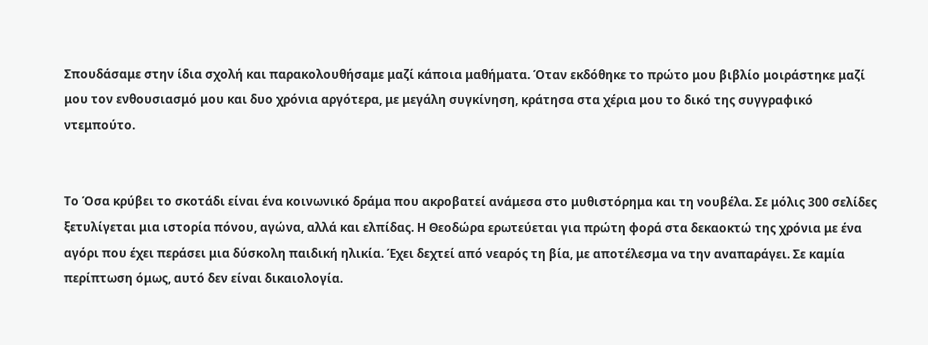Σπουδάσαμε στην ίδια σχολή και παρακολουθήσαμε μαζί κάποια μαθήματα. Όταν εκδόθηκε το πρώτο μου βιβλίο μοιράστηκε μαζί μου τον ενθουσιασμό μου και δυο χρόνια αργότερα, με μεγάλη συγκίνηση, κράτησα στα χέρια μου το δικό της συγγραφικό ντεμπούτο.


Το Όσα κρύβει το σκοτάδι είναι ένα κοινωνικό δράμα που ακροβατεί ανάμεσα στο μυθιστόρημα και τη νουβέλα. Σε μόλις 300 σελίδες ξετυλίγεται μια ιστορία πόνου, αγώνα, αλλά και ελπίδας. Η Θεοδώρα ερωτεύεται για πρώτη φορά στα δεκαοκτώ της χρόνια με ένα αγόρι που έχει περάσει μια δύσκολη παιδική ηλικία. Έχει δεχτεί από νεαρός τη βία, με αποτέλεσμα να την αναπαράγει. Σε καμία περίπτωση όμως, αυτό δεν είναι δικαιολογία.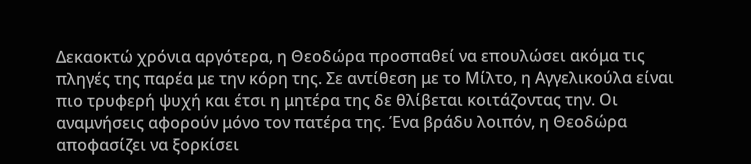Δεκαοκτώ χρόνια αργότερα, η Θεοδώρα προσπαθεί να επουλώσει ακόμα τις πληγές της παρέα με την κόρη της. Σε αντίθεση με το Μίλτο, η Αγγελικούλα είναι πιο τρυφερή ψυχή και έτσι η μητέρα της δε θλίβεται κοιτάζοντας την. Οι αναμνήσεις αφορούν μόνο τον πατέρα της. Ένα βράδυ λοιπόν, η Θεοδώρα αποφασίζει να ξορκίσει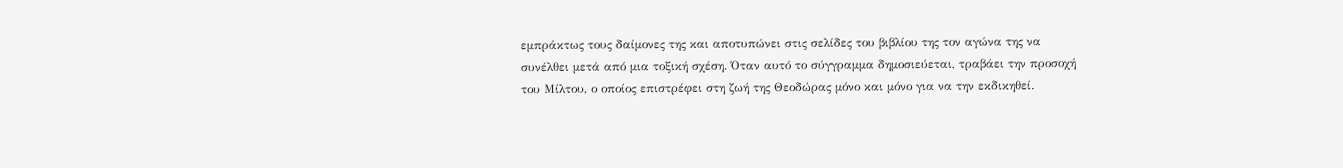εμπράκτως τους δαίμονες της και αποτυπώνει στις σελίδες του βιβλίου της τον αγώνα της να συνέλθει μετά από μια τοξική σχέση. Όταν αυτό το σύγγραμμα δημοσιεύεται, τραβάει την προσοχή του Μίλτου, ο οποίος επιστρέφει στη ζωή της Θεοδώρας μόνο και μόνο για να την εκδικηθεί.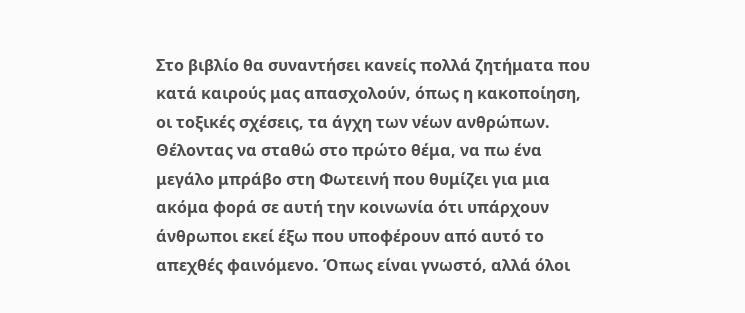Στο βιβλίο θα συναντήσει κανείς πολλά ζητήματα που κατά καιρούς μας απασχολούν, όπως η κακοποίηση, οι τοξικές σχέσεις, τα άγχη των νέων ανθρώπων. Θέλοντας να σταθώ στο πρώτο θέμα, να πω ένα μεγάλο μπράβο στη Φωτεινή που θυμίζει για μια ακόμα φορά σε αυτή την κοινωνία ότι υπάρχουν άνθρωποι εκεί έξω που υποφέρουν από αυτό το απεχθές φαινόμενο. Όπως είναι γνωστό, αλλά όλοι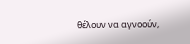θέλουν να αγνοούν,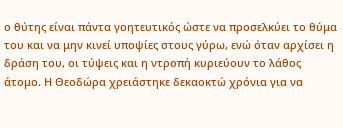ο θύτης είναι πάντα γοητευτικός ώστε να προσελκύει το θύμα του και να μην κινεί υποψίες στους γύρω, ενώ όταν αρχίσει η δράση του, οι τύψεις και η ντροπή κυριεύουν το λάθος άτομο. Η Θεοδώρα χρειάστηκε δεκαοκτώ χρόνια για να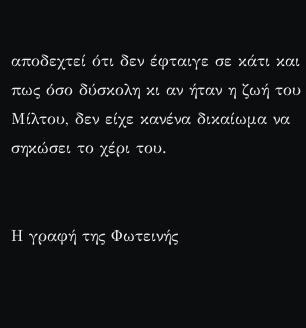αποδεχτεί ότι δεν έφταιγε σε κάτι και πως όσο δύσκολη κι αν ήταν η ζωή του Μίλτου, δεν είχε κανένα δικαίωμα να σηκώσει το χέρι του.


Η γραφή της Φωτεινής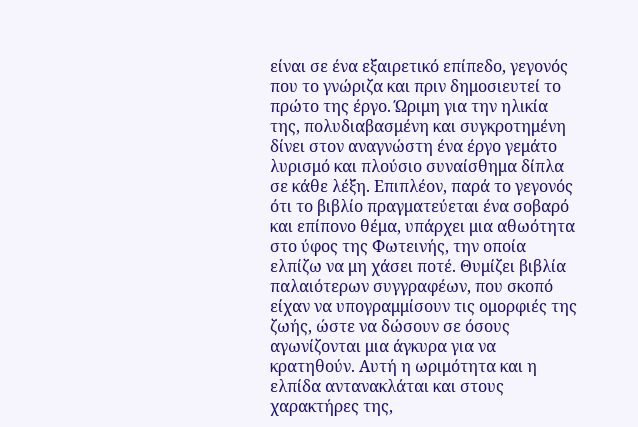είναι σε ένα εξαιρετικό επίπεδο, γεγονός που το γνώριζα και πριν δημοσιευτεί το πρώτο της έργο. Ώριμη για την ηλικία της, πολυδιαβασμένη και συγκροτημένη δίνει στον αναγνώστη ένα έργο γεμάτο λυρισμό και πλούσιο συναίσθημα δίπλα σε κάθε λέξη. Επιπλέον, παρά το γεγονός ότι το βιβλίο πραγματεύεται ένα σοβαρό και επίπονο θέμα, υπάρχει μια αθωότητα στο ύφος της Φωτεινής, την οποία ελπίζω να μη χάσει ποτέ. Θυμίζει βιβλία παλαιότερων συγγραφέων, που σκοπό είχαν να υπογραμμίσουν τις ομορφιές της ζωής, ώστε να δώσουν σε όσους αγωνίζονται μια άγκυρα για να κρατηθούν. Αυτή η ωριμότητα και η ελπίδα αντανακλάται και στους χαρακτήρες της,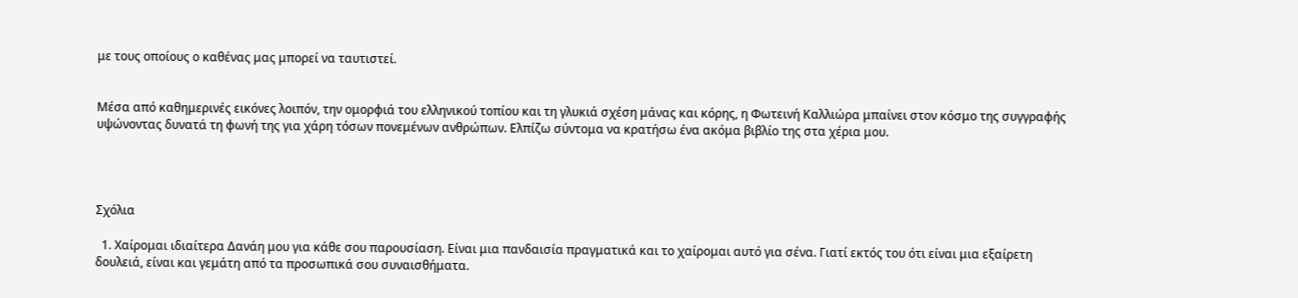με τους οποίους ο καθένας μας μπορεί να ταυτιστεί.


Μέσα από καθημερινές εικόνες λοιπόν, την ομορφιά του ελληνικού τοπίου και τη γλυκιά σχέση μάνας και κόρης, η Φωτεινή Καλλιώρα μπαίνει στον κόσμο της συγγραφής υψώνοντας δυνατά τη φωνή της για χάρη τόσων πονεμένων ανθρώπων. Ελπίζω σύντομα να κρατήσω ένα ακόμα βιβλίο της στα χέρια μου.




Σχόλια

  1. Χαίρομαι ιδιαίτερα Δανάη μου για κάθε σου παρουσίαση. Είναι μια πανδαισία πραγματικά και το χαίρομαι αυτό για σένα. Γιατί εκτός του ότι είναι μια εξαίρετη δουλειά, είναι και γεμάτη από τα προσωπικά σου συναισθήματα.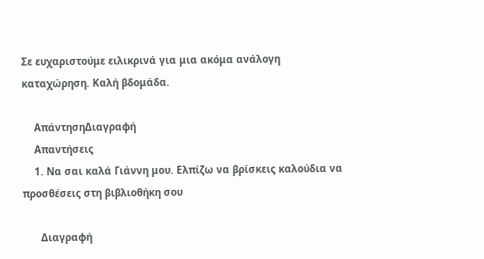Σε ευχαριστούμε ειλικρινά για μια ακόμα ανάλογη καταχώρηση. Καλή βδομάδα.

    ΑπάντησηΔιαγραφή
    Απαντήσεις
    1. Να σαι καλά Γιάννη μου. Ελπίζω να βρίσκεις καλούδια να προσθέσεις στη βιβλιοθήκη σου

      Διαγραφή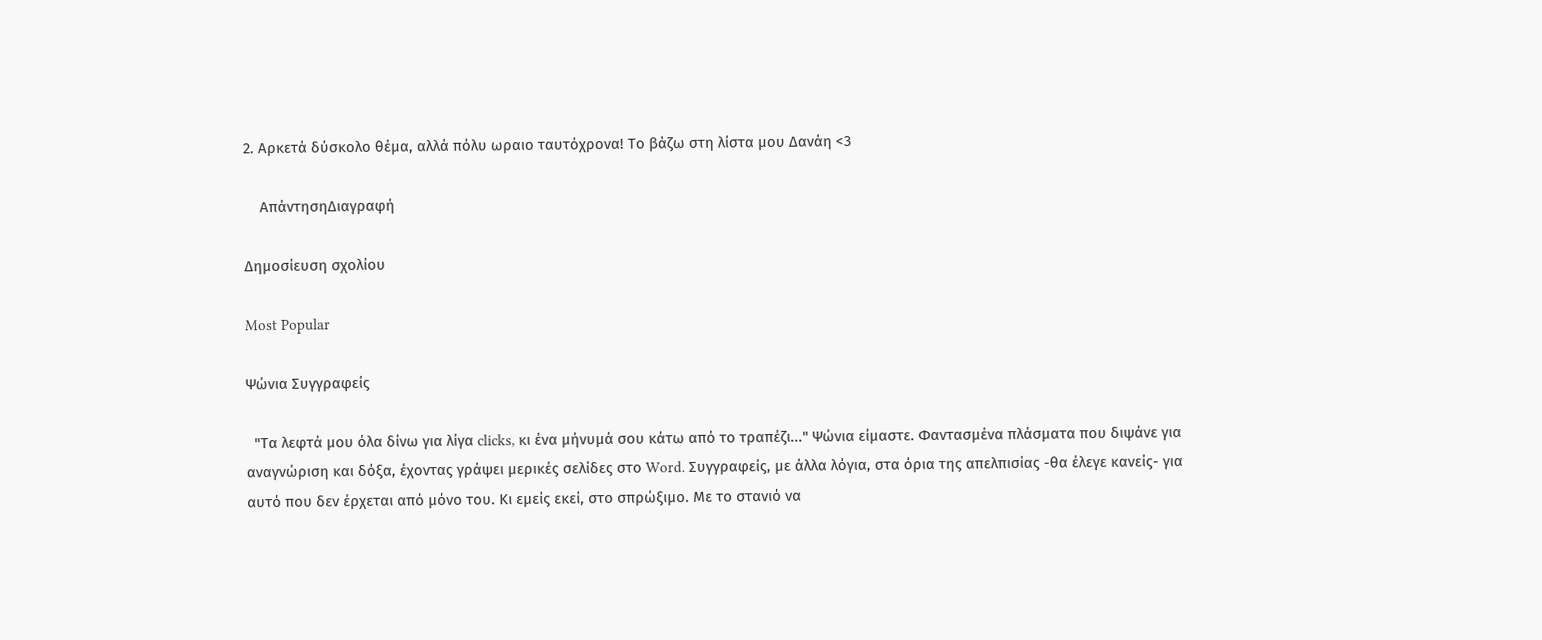2. Αρκετά δύσκολο θέμα, αλλά πόλυ ωραιο ταυτόχρονα! Το βάζω στη λίστα μου Δανάη <3

    ΑπάντησηΔιαγραφή

Δημοσίευση σχολίου

Most Popular

Ψώνια Συγγραφείς

  "Τα λεφτά μου όλα δίνω για λίγα clicks, κι ένα μήνυμά σου κάτω από το τραπέζι..." Ψώνια είμαστε. Φαντασμένα πλάσματα που διψάνε για αναγνώριση και δόξα, έχοντας γράψει μερικές σελίδες στο Word. Συγγραφείς, με άλλα λόγια, στα όρια της απελπισίας -θα έλεγε κανείς- για αυτό που δεν έρχεται από μόνο του. Κι εμείς εκεί, στο σπρώξιμο. Με το στανιό να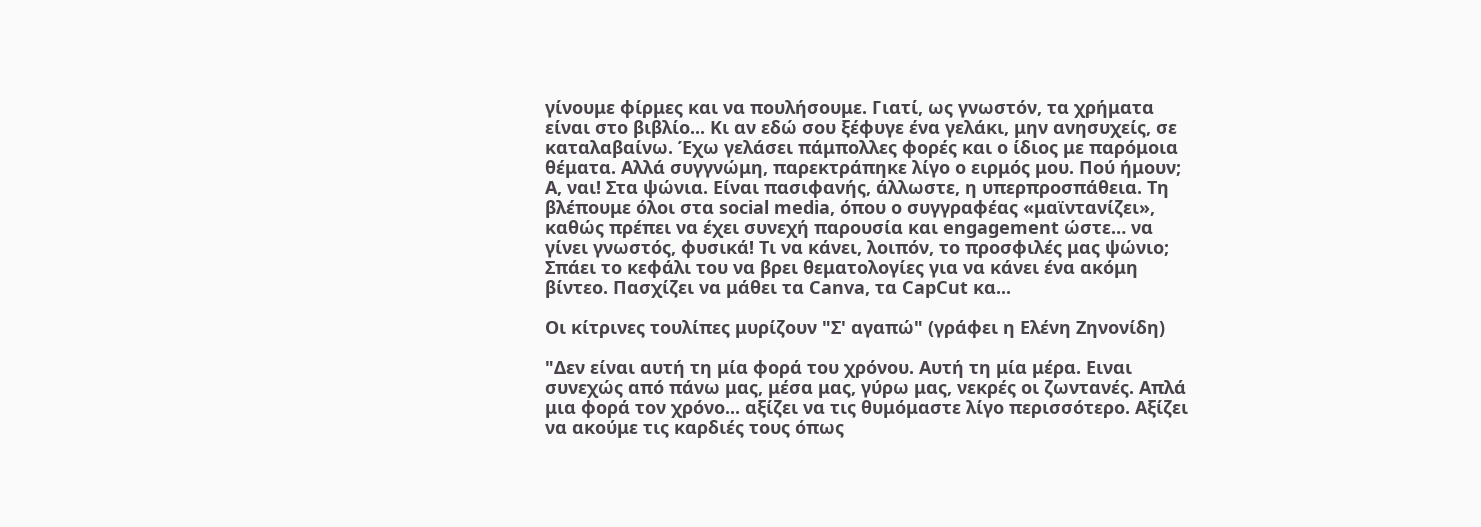γίνουμε φίρμες και να πουλήσουμε. Γιατί, ως γνωστόν, τα χρήματα είναι στο βιβλίο... Κι αν εδώ σου ξέφυγε ένα γελάκι, μην ανησυχείς, σε καταλαβαίνω. Έχω γελάσει πάμπολλες φορές και ο ίδιος με παρόμοια θέματα. Αλλά συγγνώμη, παρεκτράπηκε λίγο ο ειρμός μου. Πού ήμουν; Α, ναι! Στα ψώνια. Είναι πασιφανής, άλλωστε, η υπερπροσπάθεια. Τη βλέπουμε όλοι στα social media, όπου ο συγγραφέας «μαϊντανίζει», καθώς πρέπει να έχει συνεχή παρουσία και engagement ώστε… να γίνει γνωστός, φυσικά! Τι να κάνει, λοιπόν, το προσφιλές μας ψώνιο; Σπάει το κεφάλι του να βρει θεματολογίες για να κάνει ένα ακόμη βίντεο. Πασχίζει να μάθει τα Canva, τα CapCut κα...

Οι κίτρινες τουλίπες μυρίζουν "Σ' αγαπώ" (γράφει η Ελένη Ζηνονίδη)

"Δεν είναι αυτή τη μία φορά του χρόνου. Αυτή τη μία μέρα. Ειναι συνεχώς από πάνω μας, μέσα μας, γύρω μας, νεκρές οι ζωντανές. Απλά μια φορά τον χρόνο... αξίζει να τις θυμόμαστε λίγο περισσότερο. Αξίζει να ακούμε τις καρδιές τους όπως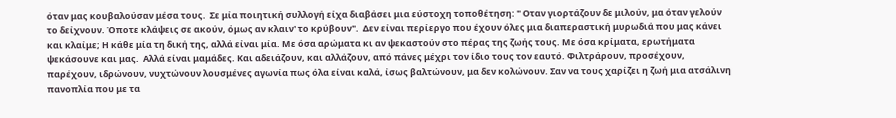όταν μας κουβαλούσαν μέσα τους.  Σε μία ποιητική συλλογή είχα διαβάσει μια εύστοχη τοποθέτηση: " Οταν γιορτάζουν δε μιλούν, μα όταν γελούν το δείχνουν. Όποτε κλάψεις σε ακούν, όμως αν κλαιν' το κρύβουν".  Δεν είναι περίεργο που έχουν όλες μια διαπεραστική μυρωδιά που μας κάνει και κλαίμε; Η κάθε μία τη δική της, αλλά είναι μία. Με όσα αρώματα κι αν ψεκαστούν στο πέρας της ζωής τους. Με όσα κρίματα, ερωτήματα ψεκάσουνε και μας.  Αλλά είναι μαμάδες. Και αδειάζουν, και αλλάζουν, από πάνες μέχρι τον ίδιο τους τον εαυτό. Φιλτράρουν, προσέχουν, παρέχουν, ιδρώνουν, νυχτώνουν λουσμένες αγωνία πως όλα είναι καλά, ίσως βαλτώνουν, μα δεν κολώνουν. Σαν να τους χαρίζει η ζωή μια ατσάλινη πανοπλία που με τα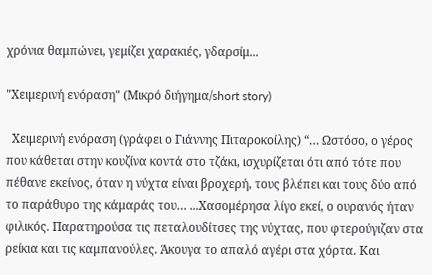χρόνια θαμπώνει, γεμίζει χαρακιές, γδαρσίμ...

"Χειμερινή ενόραση" (Μικρό διήγημα/short story)

  Χειμερινή ενόραση (γράφει ο Γιάννης Πιταροκοίλης) “… Ωστόσο, ο γέρος που κάθεται στην κουζίνα κοντά στο τζάκι, ισχυρίζεται ότι από τότε που πέθανε εκείνος, όταν η νύχτα είναι βροχερή, τους βλέπει και τους δύο από το παράθυρο της κάμαράς του… ...Χασομέρησα λίγο εκεί, ο ουρανός ήταν φιλικός. Παρατηρούσα τις πεταλουδίτσες της νύχτας, που φτερούγιζαν στα ρείκια και τις καμπανούλες. Άκουγα το απαλό αγέρι στα χόρτα. Και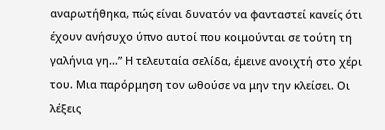αναρωτήθηκα, πώς είναι δυνατόν να φανταστεί κανείς ότι έχουν ανήσυχο ύπνο αυτοί που κοιμούνται σε τούτη τη γαλήνια γη…” Η τελευταία σελίδα, έμεινε ανοιχτή στο χέρι του. Μια παρόρμηση τον ωθούσε να μην την κλείσει. Οι λέξεις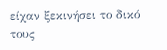είχαν ξεκινήσει το δικό τους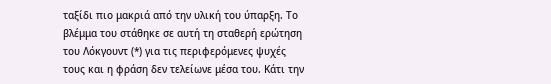ταξίδι πιο μακριά από την υλική του ύπαρξη. Το βλέμμα του στάθηκε σε αυτή τη σταθερή ερώτηση του Λόκγουντ (*) για τις περιφερόμενες ψυχές τους και η φράση δεν τελείωνε μέσα του. Κάτι την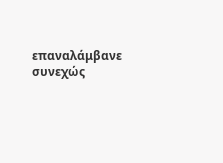επαναλάμβανε συνεχώς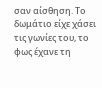σαν αίσθηση. Το δωμάτιο είχε χάσει τις γωνίες του, το φως έχανε τη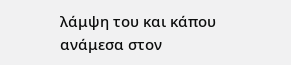λάμψη του και κάπου ανάμεσα στον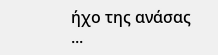ήχο της ανάσας ...